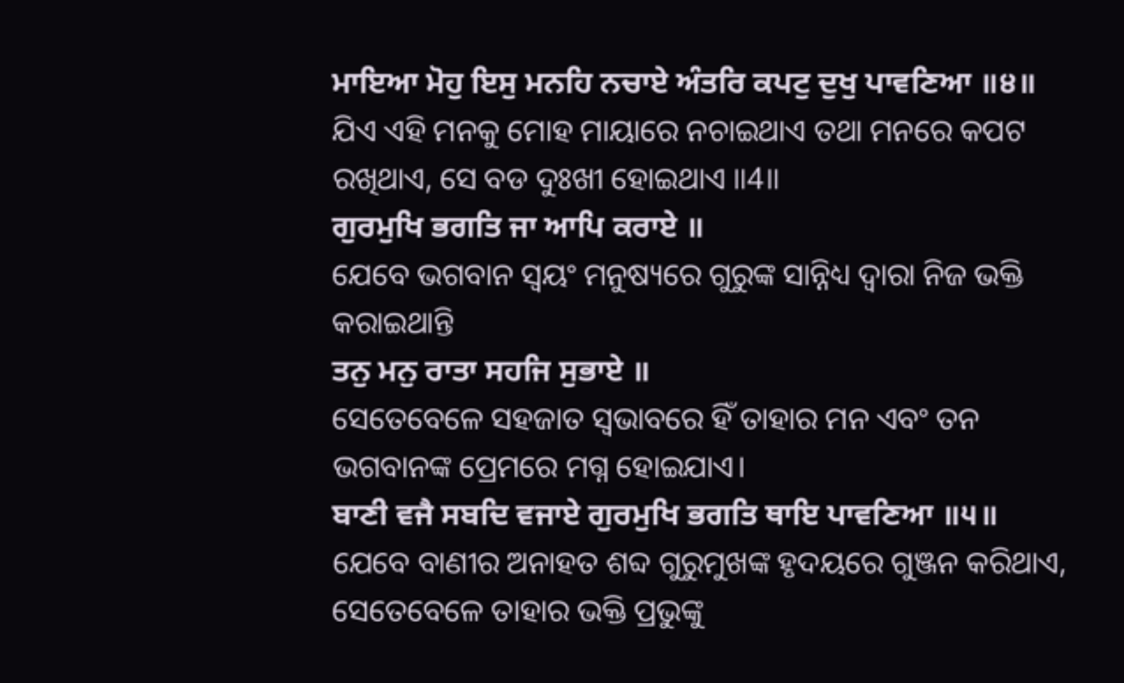ਮਾਇਆ ਮੋਹੁ ਇਸੁ ਮਨਹਿ ਨਚਾਏ ਅੰਤਰਿ ਕਪਟੁ ਦੁਖੁ ਪਾਵਣਿਆ ॥੪॥
ଯିଏ ଏହି ମନକୁ ମୋହ ମାୟାରେ ନଚାଇଥାଏ ତଥା ମନରେ କପଟ ରଖିଥାଏ, ସେ ବଡ ଦୁଃଖୀ ହୋଇଥାଏ ॥4॥
ਗੁਰਮੁਖਿ ਭਗਤਿ ਜਾ ਆਪਿ ਕਰਾਏ ॥
ଯେବେ ଭଗବାନ ସ୍ଵୟଂ ମନୁଷ୍ୟରେ ଗୁରୁଙ୍କ ସାନ୍ନିଧ୍ୟ ଦ୍ଵାରା ନିଜ ଭକ୍ତି କରାଇଥାନ୍ତି
ਤਨੁ ਮਨੁ ਰਾਤਾ ਸਹਜਿ ਸੁਭਾਏ ॥
ସେତେବେଳେ ସହଜାତ ସ୍ଵଭାବରେ ହିଁ ତାହାର ମନ ଏବଂ ତନ ଭଗବାନଙ୍କ ପ୍ରେମରେ ମଗ୍ନ ହୋଇଯାଏ।
ਬਾਣੀ ਵਜੈ ਸਬਦਿ ਵਜਾਏ ਗੁਰਮੁਖਿ ਭਗਤਿ ਥਾਇ ਪਾਵਣਿਆ ॥੫॥
ଯେବେ ବାଣୀର ଅନାହତ ଶବ୍ଦ ଗୁରୁମୁଖଙ୍କ ହୃଦୟରେ ଗୁଞ୍ଜନ କରିଥାଏ, ସେତେବେଳେ ତାହାର ଭକ୍ତି ପ୍ରଭୁଙ୍କୁ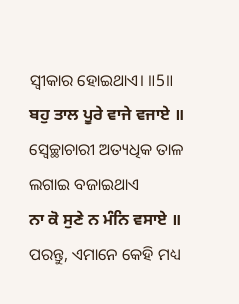ସ୍ଵୀକାର ହୋଇଥାଏ। ॥5॥
ਬਹੁ ਤਾਲ ਪੂਰੇ ਵਾਜੇ ਵਜਾਏ ॥
ସ୍ଵେଚ୍ଛାଚାରୀ ଅତ୍ୟଧିକ ତାଳ ଲଗାଇ ବଜାଇଥାଏ
ਨਾ ਕੋ ਸੁਣੇ ਨ ਮੰਨਿ ਵਸਾਏ ॥
ପରନ୍ତୁ, ଏମାନେ କେହି ମଧ୍ୟ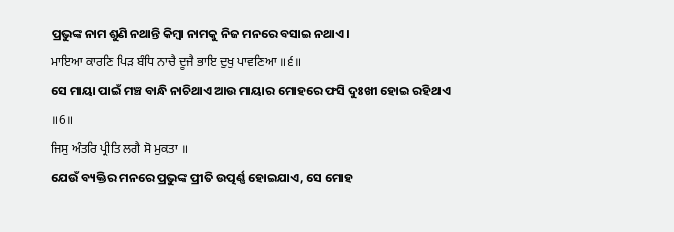ପ୍ରଭୁଙ୍କ ନାମ ଶୁଣି ନଥାନ୍ତି କିମ୍ବା ନାମକୁ ନିଜ ମନରେ ବସାଇ ନଥାଏ।
ਮਾਇਆ ਕਾਰਣਿ ਪਿੜ ਬੰਧਿ ਨਾਚੈ ਦੂਜੈ ਭਾਇ ਦੁਖੁ ਪਾਵਣਿਆ ॥੬॥
ସେ ମାୟା ପାଇଁ ମଞ୍ଚ ବାନ୍ଧି ନାଚିଥାଏ ଆଉ ମାୟାର ମୋହରେ ଫସି ଦୁଃଖୀ ହୋଇ ରହିଥାଏ ॥6॥
ਜਿਸੁ ਅੰਤਰਿ ਪ੍ਰੀਤਿ ਲਗੈ ਸੋ ਮੁਕਤਾ ॥
ଯେଉଁ ବ୍ୟକ୍ତିର ମନରେ ପ୍ରଭୁଙ୍କ ପ୍ରୀତି ଉତ୍ପର୍ଣ୍ଣ ହୋଇଯାଏ, ସେ ମୋହ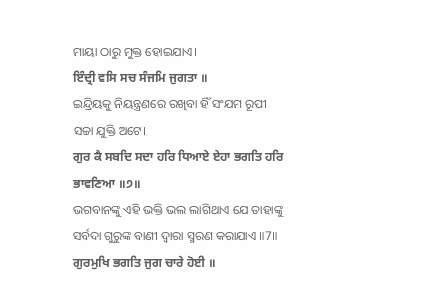ମାୟା ଠାରୁ ମୁକ୍ତ ହୋଇଯାଏ।
ਇੰਦ੍ਰੀ ਵਸਿ ਸਚ ਸੰਜਮਿ ਜੁਗਤਾ ॥
ଇନ୍ଦ୍ରିୟକୁ ନିୟନ୍ତ୍ରଣରେ ରଖିବା ହିଁ ସଂଯମ ରୂପୀ ସଚ୍ଚା ଯୁକ୍ତି ଅଟେ।
ਗੁਰ ਕੈ ਸਬਦਿ ਸਦਾ ਹਰਿ ਧਿਆਏ ਏਹਾ ਭਗਤਿ ਹਰਿ ਭਾਵਣਿਆ ॥੭॥
ଭଗବାନଙ୍କୁ ଏହି ଭକ୍ତି ଭଲ ଲାଗିଥାଏ ଯେ ତାହାଙ୍କୁ ସର୍ବଦା ଗୁରୁଙ୍କ ବାଣୀ ଦ୍ଵାରା ସ୍ମରଣ କରାଯାଏ ॥7॥
ਗੁਰਮੁਖਿ ਭਗਤਿ ਜੁਗ ਚਾਰੇ ਹੋਈ ॥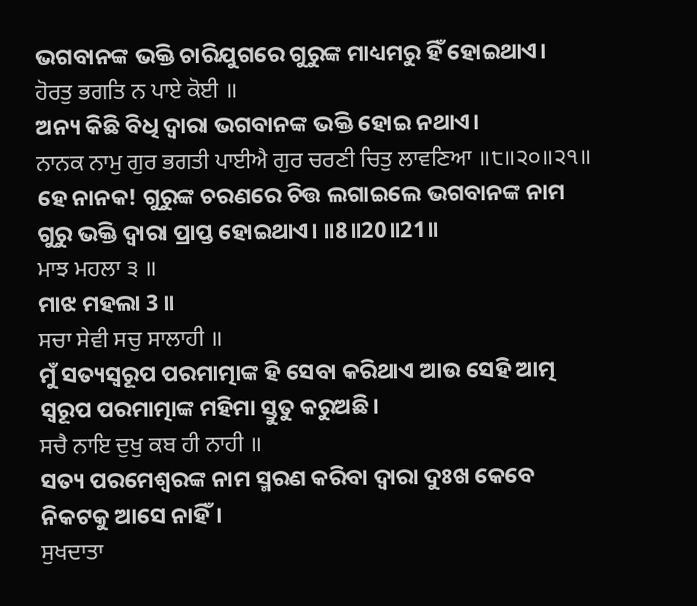ଭଗବାନଙ୍କ ଭକ୍ତି ଚାରିଯୁଗରେ ଗୁରୁଙ୍କ ମାଧ୍ୟମରୁ ହିଁ ହୋଇଥାଏ।
ਹੋਰਤੁ ਭਗਤਿ ਨ ਪਾਏ ਕੋਈ ॥
ଅନ୍ୟ କିଛି ବିଧି ଦ୍ଵାରା ଭଗବାନଙ୍କ ଭକ୍ତି ହୋଇ ନଥାଏ।
ਨਾਨਕ ਨਾਮੁ ਗੁਰ ਭਗਤੀ ਪਾਈਐ ਗੁਰ ਚਰਣੀ ਚਿਤੁ ਲਾਵਣਿਆ ॥੮॥੨੦॥੨੧॥
ହେ ନାନକ! ଗୁରୁଙ୍କ ଚରଣରେ ଚିତ୍ତ ଲଗାଇଲେ ଭଗବାନଙ୍କ ନାମ ଗୁରୁ ଭକ୍ତି ଦ୍ଵାରା ପ୍ରାପ୍ତ ହୋଇଥାଏ। ॥8॥20॥21॥
ਮਾਝ ਮਹਲਾ ੩ ॥
ମାଝ ମହଲା 3 ॥
ਸਚਾ ਸੇਵੀ ਸਚੁ ਸਾਲਾਹੀ ॥
ମୁଁ ସତ୍ୟସ୍ଵରୂପ ପରମାତ୍ମାଙ୍କ ହି ସେବା କରିଥାଏ ଆଉ ସେହି ଆତ୍ମ ସ୍ୱରୂପ ପରମାତ୍ମାଙ୍କ ମହିମା ସ୍ତୁତୁ କରୁଅଛି।
ਸਚੈ ਨਾਇ ਦੁਖੁ ਕਬ ਹੀ ਨਾਹੀ ॥
ସତ୍ୟ ପରମେଶ୍ଵରଙ୍କ ନାମ ସ୍ମରଣ କରିବା ଦ୍ଵାରା ଦୁଃଖ କେବେ ନିକଟକୁ ଆସେ ନାହିଁ।
ਸੁਖਦਾਤਾ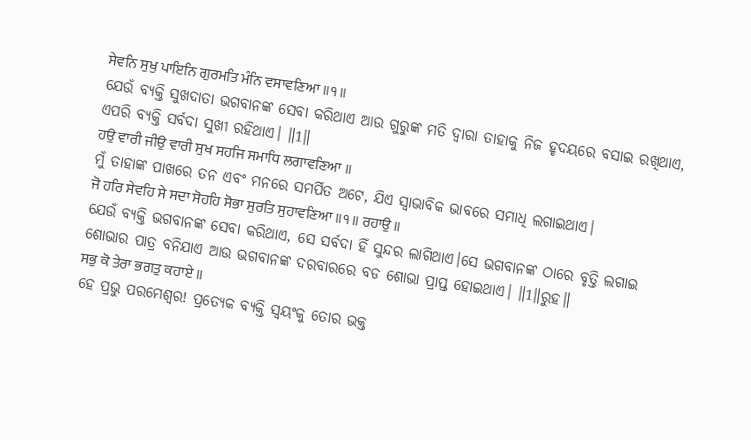ਸੇਵਨਿ ਸੁਖੁ ਪਾਇਨਿ ਗੁਰਮਤਿ ਮੰਨਿ ਵਸਾਵਣਿਆ ॥੧॥
ଯେଉଁ ବ୍ୟକ୍ତି ସୁଖଦାତା ଭଗବାନଙ୍କ ସେବା କରିଥାଏ ଆଉ ଗୁରୁଙ୍କ ମତି ଦ୍ଵାରା ତାହାକୁ ନିଜ ହୃଦୟରେ ବସାଇ ରଖିଥାଏ, ଏପରି ବ୍ୟକ୍ତି ସର୍ବଦା ସୁଖୀ ରହିଥାଏ। ॥1॥
ਹਉ ਵਾਰੀ ਜੀਉ ਵਾਰੀ ਸੁਖ ਸਹਜਿ ਸਮਾਧਿ ਲਗਾਵਣਿਆ ॥
ମୁଁ ତାହାଙ୍କ ପାଖରେ ତନ ଏବଂ ମନରେ ସମର୍ପିତ ଅଟେ, ଯିଏ ସ୍ଵାଭାବିକ ଭାବରେ ସମାଧି ଲଗାଇଥାଏ।
ਜੋ ਹਰਿ ਸੇਵਹਿ ਸੇ ਸਦਾ ਸੋਹਹਿ ਸੋਭਾ ਸੁਰਤਿ ਸੁਹਾਵਣਿਆ ॥੧॥ ਰਹਾਉ ॥
ଯେଉଁ ବ୍ୟକ୍ତି ଭଗବାନଙ୍କ ସେବା କରିଥାଏ, ସେ ସର୍ବଦା ହିଁ ସୁନ୍ଦର ଲାଗିଥାଏ।ସେ ଭଗବାନଙ୍କ ଠାରେ ବୃତ୍ତି ଲଗାଇ ଶୋଭାର ପାତ୍ର ବନିଯାଏ ଆଉ ଭଗବାନଙ୍କ ଦରବାରରେ ବଡ ଶୋଭା ପ୍ରାପ୍ତ ହୋଇଥାଏ। ॥1॥ରୁହ॥
ਸਭੁ ਕੋ ਤੇਰਾ ਭਗਤੁ ਕਹਾਏ ॥
ହେ ପ୍ରଭୁ ପରମେଶ୍ଵର! ପ୍ରତ୍ୟେକ ବ୍ୟକ୍ତି ସ୍ଵୟଂକୁ ତୋର ଭକ୍ତ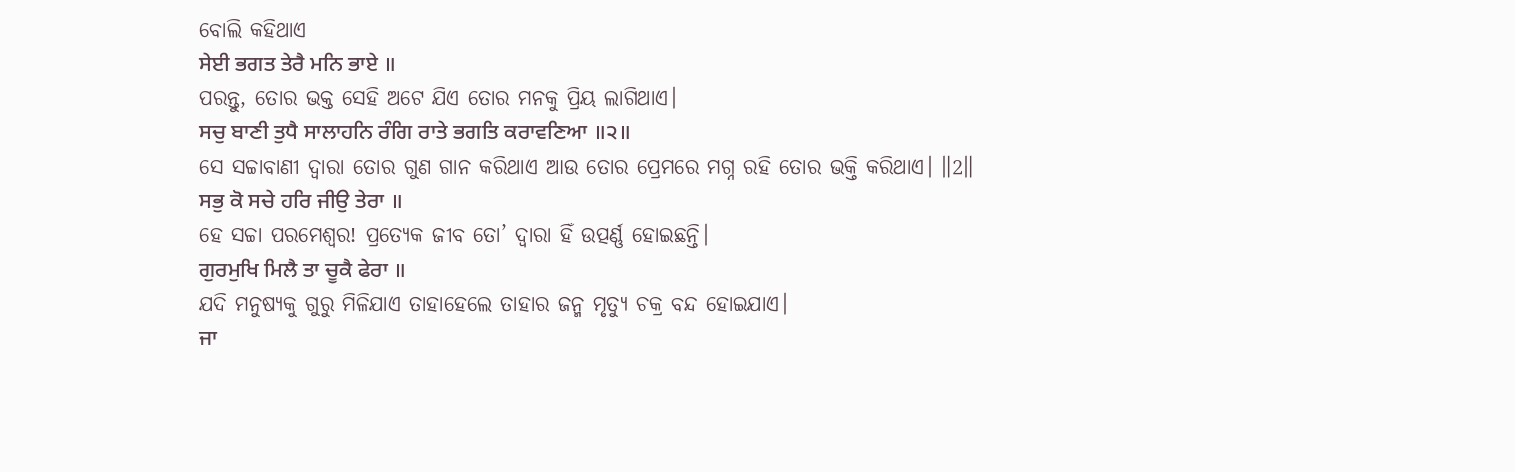ବୋଲି କହିଥାଏ
ਸੇਈ ਭਗਤ ਤੇਰੈ ਮਨਿ ਭਾਏ ॥
ପରନ୍ତୁ, ତୋର ଭକ୍ତ ସେହି ଅଟେ ଯିଏ ତୋର ମନକୁ ପ୍ରିୟ ଲାଗିଥାଏ।
ਸਚੁ ਬਾਣੀ ਤੁਧੈ ਸਾਲਾਹਨਿ ਰੰਗਿ ਰਾਤੇ ਭਗਤਿ ਕਰਾਵਣਿਆ ॥੨॥
ସେ ସଚ୍ଚାବାଣୀ ଦ୍ଵାରା ତୋର ଗୁଣ ଗାନ କରିଥାଏ ଆଉ ତୋର ପ୍ରେମରେ ମଗ୍ନ ରହି ତୋର ଭକ୍ତି କରିଥାଏ। ॥2॥
ਸਭੁ ਕੋ ਸਚੇ ਹਰਿ ਜੀਉ ਤੇਰਾ ॥
ହେ ସଚ୍ଚା ପରମେଶ୍ଵର! ପ୍ରତ୍ୟେକ ଜୀବ ତୋ’ ଦ୍ଵାରା ହିଁ ଉତ୍ପର୍ଣ୍ଣ ହୋଇଛନ୍ତି।
ਗੁਰਮੁਖਿ ਮਿਲੈ ਤਾ ਚੂਕੈ ਫੇਰਾ ॥
ଯଦି ମନୁଷ୍ୟକୁ ଗୁରୁ ମିଳିଯାଏ ତାହାହେଲେ ତାହାର ଜନ୍ମ ମୃତ୍ୟୁ ଚକ୍ର ବନ୍ଦ ହୋଇଯାଏ।
ਜਾ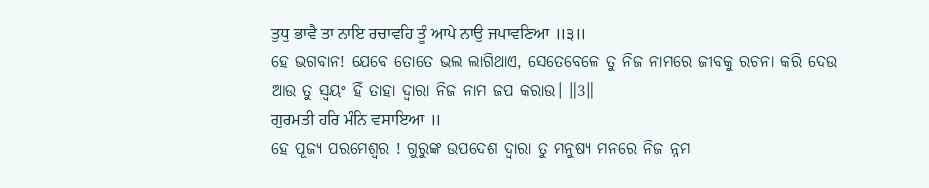ਤੁਧੁ ਭਾਵੈ ਤਾ ਨਾਇ ਰਚਾਵਹਿ ਤੂੰ ਆਪੇ ਨਾਉ ਜਪਾਵਣਿਆ ॥੩॥
ହେ ଭଗବାନ! ଯେବେ ତୋତେ ଭଲ ଲାଗିଥାଏ, ସେତେବେଳେ ତୁ ନିଜ ନାମରେ ଜୀବକୁ ରଚନା କରି ଦେଉ ଆଉ ତୁ ସ୍ଵୟଂ ହିଁ ତାହା ଦ୍ଵାରା ନିଜ ନାମ ଜପ କରାଉ। ॥3॥
ਗੁਰਮਤੀ ਹਰਿ ਮੰਨਿ ਵਸਾਇਆ ॥
ହେ ପୂଜ୍ୟ ପରମେଶ୍ଵର ! ଗୁରୁଙ୍କ ଉପଦେଶ ଦ୍ଵାରା ତୁ ମନୁଷ୍ୟ ମନରେ ନିଜ ନ୍ନମ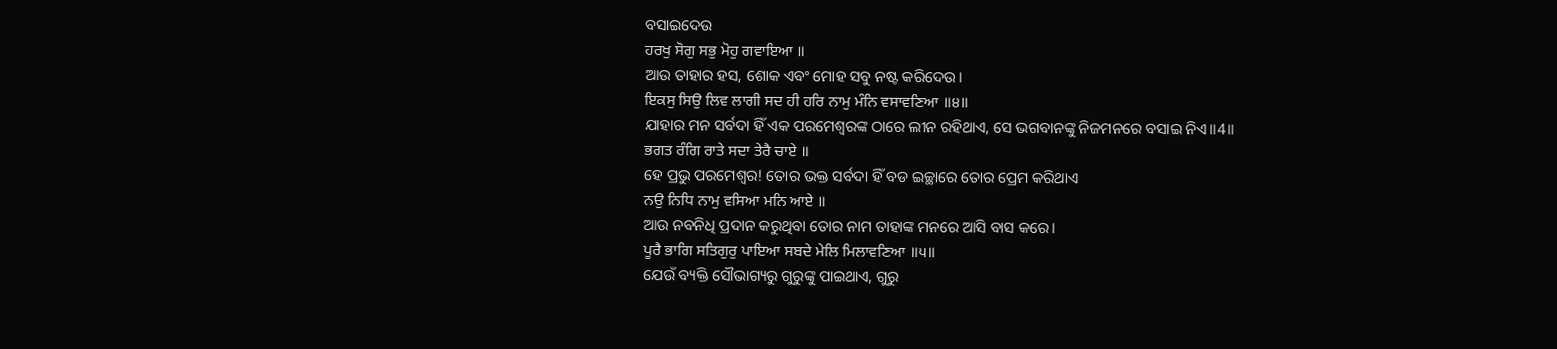ବସାଇଦେଉ
ਹਰਖੁ ਸੋਗੁ ਸਭੁ ਮੋਹੁ ਗਵਾਇਆ ॥
ଆଉ ତାହାର ହସ, ଶୋକ ଏବଂ ମୋହ ସବୁ ନଷ୍ଟ କରିଦେଉ।
ਇਕਸੁ ਸਿਉ ਲਿਵ ਲਾਗੀ ਸਦ ਹੀ ਹਰਿ ਨਾਮੁ ਮੰਨਿ ਵਸਾਵਣਿਆ ॥੪॥
ଯାହାର ମନ ସର୍ବଦା ହିଁ ଏକ ପରମେଶ୍ଵରଙ୍କ ଠାରେ ଲୀନ ରହିଥାଏ, ସେ ଭଗବାନଙ୍କୁ ନିଜମନରେ ବସାଇ ନିଏ॥4॥
ਭਗਤ ਰੰਗਿ ਰਾਤੇ ਸਦਾ ਤੇਰੈ ਚਾਏ ॥
ହେ ପ୍ରଭୁ ପରମେଶ୍ଵର! ତୋର ଭକ୍ତ ସର୍ବଦା ହିଁ ବଡ ଇଚ୍ଛାରେ ତୋର ପ୍ରେମ କରିଥାଏ
ਨਉ ਨਿਧਿ ਨਾਮੁ ਵਸਿਆ ਮਨਿ ਆਏ ॥
ଆଉ ନବନିଧି ପ୍ରଦାନ କରୁଥିବା ତୋର ନାମ ତାହାଙ୍କ ମନରେ ଆସି ବାସ କରେ।
ਪੂਰੈ ਭਾਗਿ ਸਤਿਗੁਰੁ ਪਾਇਆ ਸਬਦੇ ਮੇਲਿ ਮਿਲਾਵਣਿਆ ॥੫॥
ଯେଉଁ ବ୍ୟକ୍ତି ସୌଭାଗ୍ୟରୁ ଗୁରୁଙ୍କୁ ପାଇଥାଏ, ଗୁରୁ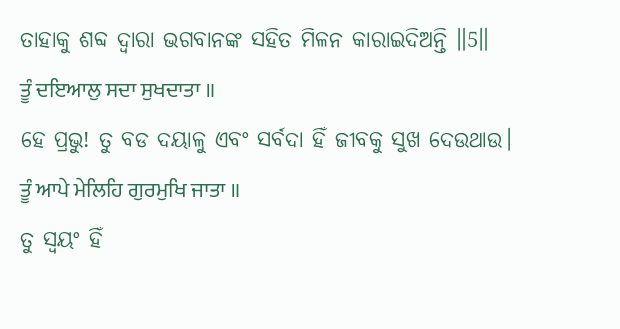ତାହାକୁ ଶବ୍ଦ ଦ୍ଵାରା ଭଗବାନଙ୍କ ସହିତ ମିଳନ କାରାଇଦିଅନ୍ତି ॥5॥
ਤੂੰ ਦਇਆਲੁ ਸਦਾ ਸੁਖਦਾਤਾ ॥
ହେ ପ୍ରଭୁ! ତୁ ବଡ ଦୟାଳୁ ଏବଂ ସର୍ବଦା ହିଁ ଜୀବକୁ ସୁଖ ଦେଉଥାଉ।
ਤੂੰ ਆਪੇ ਮੇਲਿਹਿ ਗੁਰਮੁਖਿ ਜਾਤਾ ॥
ତୁ ସ୍ଵୟଂ ହିଁ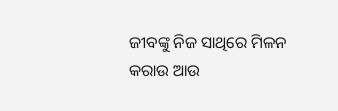ଜୀବଙ୍କୁ ନିଜ ସାଥିରେ ମିଳନ କରାଉ ଆଉ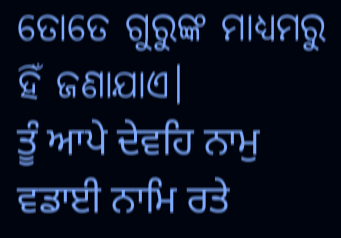ତୋତେ ଗୁରୁଙ୍କ ମାଧ୍ୟମରୁ ହିଁ ଜଣାଯାଏ।
ਤੂੰ ਆਪੇ ਦੇਵਹਿ ਨਾਮੁ ਵਡਾਈ ਨਾਮਿ ਰਤੇ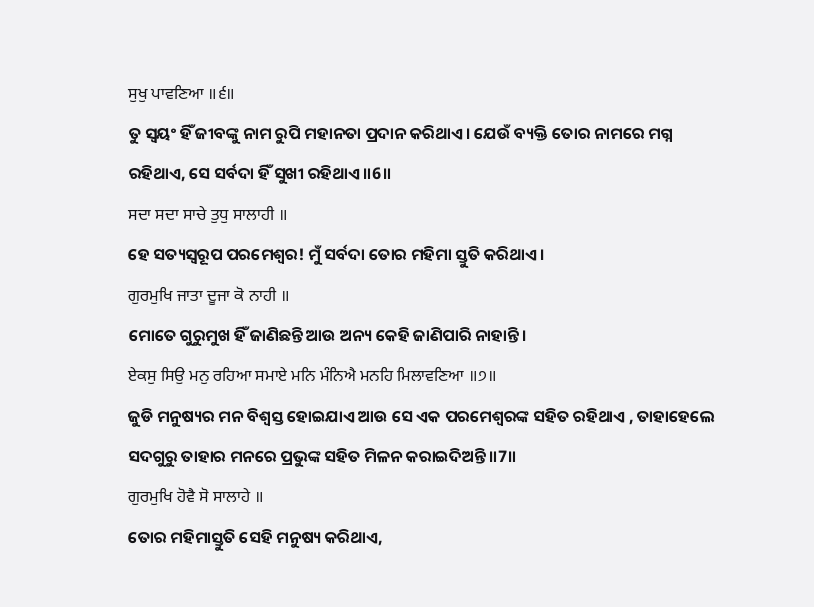ਸੁਖੁ ਪਾਵਣਿਆ ॥੬॥
ତୁ ସ୍ଵୟଂ ହିଁ ଜୀବଙ୍କୁ ନାମ ରୁପି ମହାନତା ପ୍ରଦାନ କରିଥାଏ। ଯେଉଁ ବ୍ୟକ୍ତି ତୋର ନାମରେ ମଗ୍ନ ରହିଥାଏ, ସେ ସର୍ବଦା ହିଁ ସୁଖୀ ରହିଥାଏ ॥6॥
ਸਦਾ ਸਦਾ ਸਾਚੇ ਤੁਧੁ ਸਾਲਾਹੀ ॥
ହେ ସତ୍ୟସ୍ଵରୂପ ପରମେଶ୍ଵର! ମୁଁ ସର୍ବଦା ତୋର ମହିମା ସ୍ତୁତି କରିଥାଏ।
ਗੁਰਮੁਖਿ ਜਾਤਾ ਦੂਜਾ ਕੋ ਨਾਹੀ ॥
ମୋତେ ଗୁରୁମୁଖ ହିଁ ଜାଣିଛନ୍ତି ଆଉ ଅନ୍ୟ କେହି ଜାଣିପାରି ନାହାନ୍ତି।
ਏਕਸੁ ਸਿਉ ਮਨੁ ਰਹਿਆ ਸਮਾਏ ਮਨਿ ਮੰਨਿਐ ਮਨਹਿ ਮਿਲਾਵਣਿਆ ॥੭॥
ଜୁଡି ମନୁଷ୍ୟର ମନ ବିଶ୍ଵସ୍ତ ହୋଇଯାଏ ଆଉ ସେ ଏକ ପରମେଶ୍ଵରଙ୍କ ସହିତ ରହିଥାଏ , ତାହାହେଲେ ସଦଗୁରୁ ତାହାର ମନରେ ପ୍ରଭୁଙ୍କ ସହିତ ମିଳନ କରାଇଦିଅନ୍ତି ॥7॥
ਗੁਰਮੁਖਿ ਹੋਵੈ ਸੋ ਸਾਲਾਹੇ ॥
ତୋର ମହିମାସ୍ତୁତି ସେହି ମନୁଷ୍ୟ କରିଥାଏ,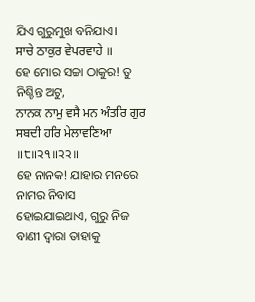ଯିଏ ଗୁରୁମୁଖ ବନିଯାଏ।
ਸਾਚੇ ਠਾਕੁਰ ਵੇਪਰਵਾਹੇ ॥
ହେ ମୋର ସଚ୍ଚା ଠାକୁର! ତୁ ନିଶ୍ଚିନ୍ତ ଅଟୁ,
ਨਾਨਕ ਨਾਮੁ ਵਸੈ ਮਨ ਅੰਤਰਿ ਗੁਰ ਸਬਦੀ ਹਰਿ ਮੇਲਾਵਣਿਆ ॥੮॥੨੧॥੨੨॥
ହେ ନାନକ! ଯାହାର ମନରେ ନାମର ନିବାସ ହୋଇଯାଇଥାଏ, ଗୁରୁ ନିଜ ବାଣୀ ଦ୍ଵାରା ତାହାକୁ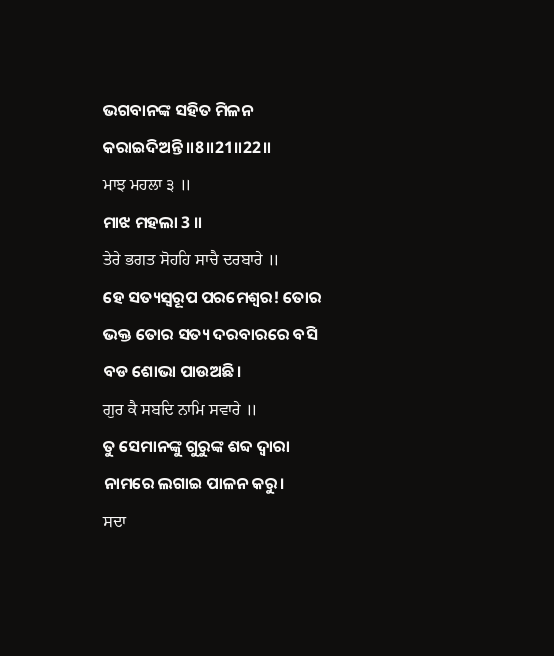ଭଗବାନଙ୍କ ସହିତ ମିଳନ କରାଇଦିଅନ୍ତି ॥8॥21॥22॥
ਮਾਝ ਮਹਲਾ ੩ ॥
ମାଝ ମହଲା 3 ॥
ਤੇਰੇ ਭਗਤ ਸੋਹਹਿ ਸਾਚੈ ਦਰਬਾਰੇ ॥
ହେ ସତ୍ୟସ୍ଵରୂପ ପରମେଶ୍ଵର! ତୋର ଭକ୍ତ ତୋର ସତ୍ୟ ଦରବାରରେ ବସି ବଡ ଶୋଭା ପାଉଅଛି।
ਗੁਰ ਕੈ ਸਬਦਿ ਨਾਮਿ ਸਵਾਰੇ ॥
ତୁ ସେମାନଙ୍କୁ ଗୁରୁଙ୍କ ଶବ୍ଦ ଦ୍ଵାରା ନାମରେ ଲଗାଇ ପାଳନ କରୁ।
ਸਦਾ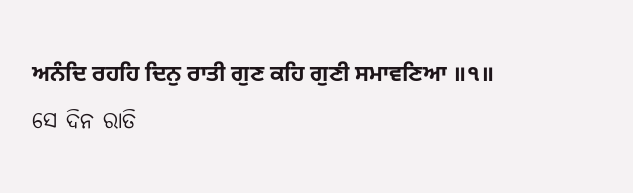ਅਨੰਦਿ ਰਹਹਿ ਦਿਨੁ ਰਾਤੀ ਗੁਣ ਕਹਿ ਗੁਣੀ ਸਮਾਵਣਿਆ ॥੧॥
ସେ ଦିନ ରାତି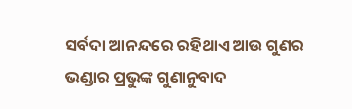ସର୍ବଦା ଆନନ୍ଦରେ ରହିଥାଏ ଆଉ ଗୁଣର ଭଣ୍ଡାର ପ୍ରଭୁଙ୍କ ଗୁଣାନୁବାଦ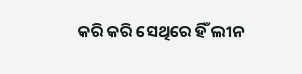କରି କରି ସେଥିରେ ହିଁ ଲୀନ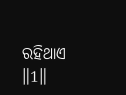ରହିଥାଏ ॥1॥